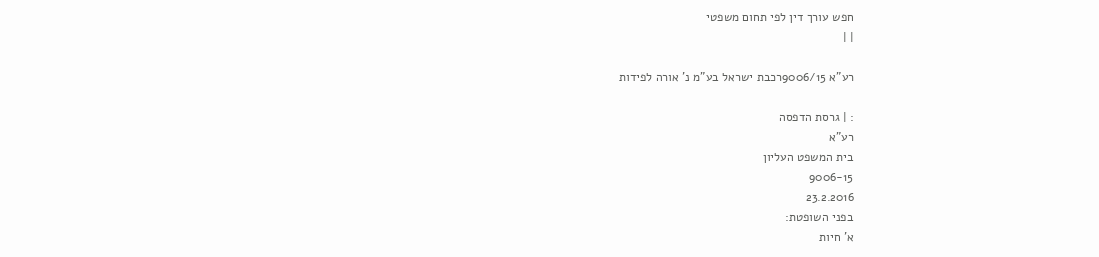חפש עורך דין לפי תחום משפטי
| |

רע"א 9006/15רכבת ישראל בע"מ נ' אורה לפידות

: | גרסת הדפסה
רע"א
בית המשפט העליון
9006-15
23.2.2016
בפני השופטת:
א' חיות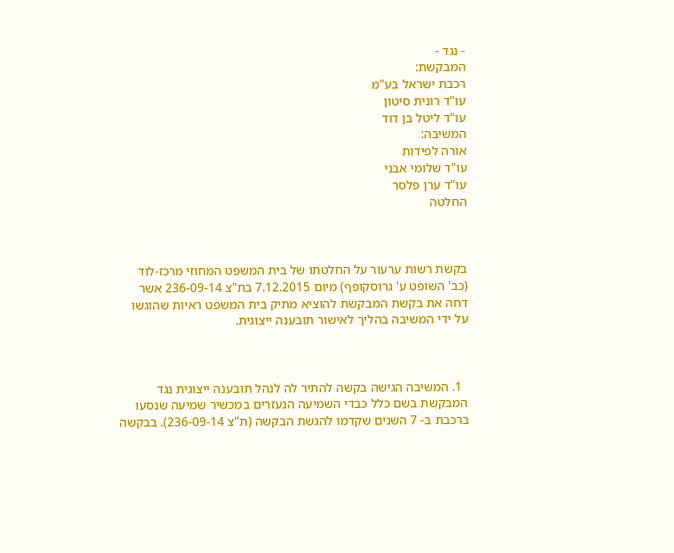- נגד -
המבקשת:
רכבת ישראל בע"מ
עו"ד רונית סיטון
עו"ד ליטל בן דוד
המשיבה:
אורה לפידות
עו"ד שלומי אבני
עו"ד ערן פלסר
החלטה



בקשת רשות ערעור על החלטתו של בית המשפט המחוזי מרכז-לוד (כב' השופט ע' גרוסקופף) מיום 7.12.2015 בת"צ 236-09-14 אשר דחה את בקשת המבקשת להוציא מתיק בית המשפט ראיות שהוגשו על ידי המשיבה בהליך לאישור תובענה ייצוגית.



  1. המשיבה הגישה בקשה להתיר לה לנהל תובענה ייצוגית נגד המבקשת בשם כלל כבדי השמיעה הנעזרים במכשיר שמיעה שנסעו ברכבת ב- 7 השנים שקדמו להגשת הבקשה (ת"צ 236-09-14). בבקשה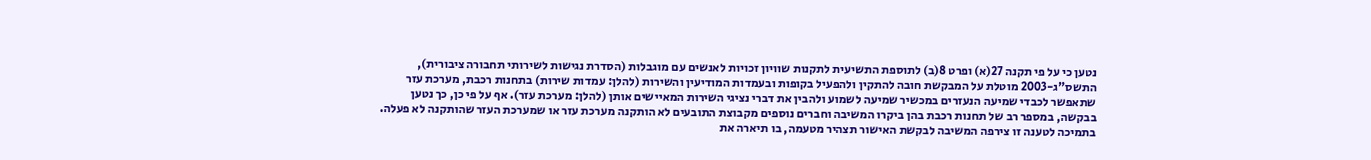נטען כי על פי תקנה 27(א) ופרט 8(ב) לתוספת התשיעית לתקנות שוויון זכויות לאנשים עם מוגבלות (הסדרת נגישות לשירותי תחבורה ציבורית), התשס"ג-2003 מוטלת על המבקשת חובה להתקין ולהפעיל בקופות ובעמדות המודיעין והשירות (להלן: עמדות שירות) בתחנות רכבת, מערכת עזר שתאפשר לכבדי שמיעה הנעזרים במכשיר שמיעה לשמוע ולהבין את דברי נציגי השירות המאיישים אותן (להלן: מערכת עזר). אף על פי כן, כך נטען בבקשה, במספר רב של תחנות רכבת בהן ביקרו המשיבה וחברים נוספים מקבוצת התובעים לא הותקנה מערכת עזר או שמערכת העזר שהותקנה לא פעלה. בתמיכה לטענה זו צירפה המשיבה לבקשת האישור תצהיר מטעמה, בו תיארה את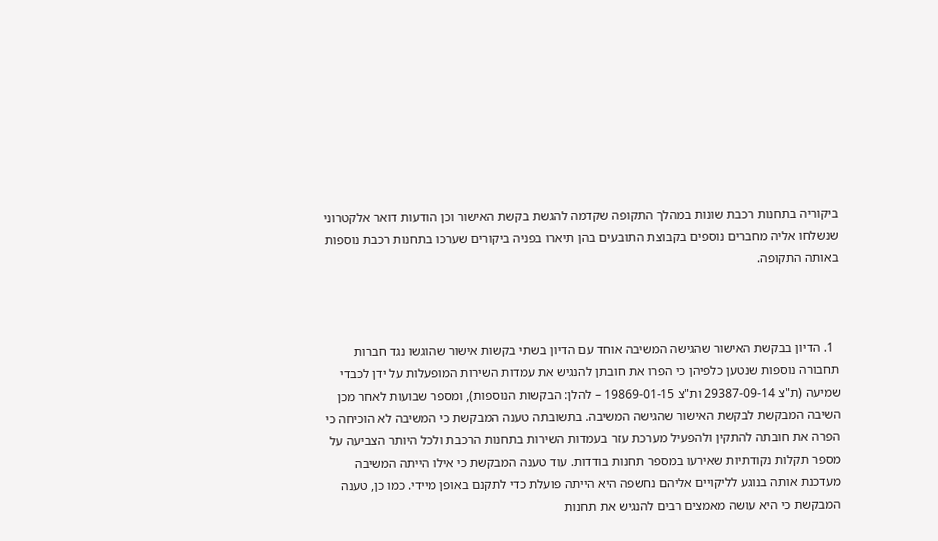ביקוריה בתחנות רכבת שונות במהלך התקופה שקדמה להגשת בקשת האישור וכן הודעות דואר אלקטרוני שנשלחו אליה מחברים נוספים בקבוצת התובעים בהן תיארו בפניה ביקורים שערכו בתחנות רכבת נוספות באותה התקופה.



  1. הדיון בבקשת האישור שהגישה המשיבה אוחד עם הדיון בשתי בקשות אישור שהוגשו נגד חברות תחבורה נוספות שנטען כלפיהן כי הפרו את חובתן להנגיש את עמדות השירות המופעלות על ידן לכבדי שמיעה (ת"צ 29387-09-14 ות"צ 19869-01-15 – להלן: הבקשות הנוספות), ומספר שבועות לאחר מכן השיבה המבקשת לבקשת האישור שהגישה המשיבה. בתשובתה טענה המבקשת כי המשיבה לא הוכיחה כי הפרה את חובתה להתקין ולהפעיל מערכת עזר בעמדות השירות בתחנות הרכבת ולכל היותר הצביעה על מספר תקלות נקודתיות שאירעו במספר תחנות בודדות. עוד טענה המבקשת כי אילו הייתה המשיבה מעדכנת אותה בנוגע לליקויים אליהם נחשפה היא הייתה פועלת כדי לתקנם באופן מיידי. כמו כן, טענה המבקשת כי היא עושה מאמצים רבים להנגיש את תחנות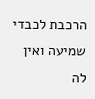הרכבת לכבדי שמיעה ואין לה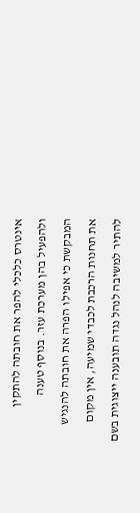אינטרס כלכלי להפר את חובתה להתקין ולהפעיל בהן מערכת עזר. בנוסף טענה המבקשת כי אפילו הפרה את חובתה להנגיש את תחנות הרכבת לכבדי שמיעה, אין מקום להתיר למשיבה לנהל נגדה תובענה ייצוגית בשם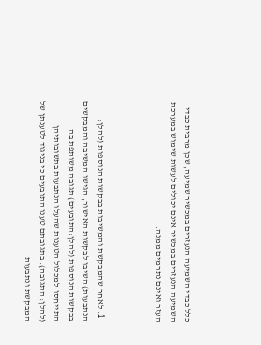כלל כבדי השמיעה הנעזרים במכשיר שמיעה, שכן מרבית כבדי השמיעה הנעזרים במכשיר אינם יכולים לעשות שימוש במערכת העזר ואינם נתרמים ממנה.



  1. לאחר שהמבקשת והמשיבות בבקשות הנוספות (להלן: הנתבעות) השיבו לבקשות האישור, הגישו המשיבה והמבקשים בבקשות הנוספות (להלן:התובעים) תגובה משותפת בה התייחסו למכלול הטענות שהעלו הנתבעות בתשובותיהן (להלן: התגובה). בתגובתם טענו התובעים כי בניגוד לטענתן של המבקשת ונתבעות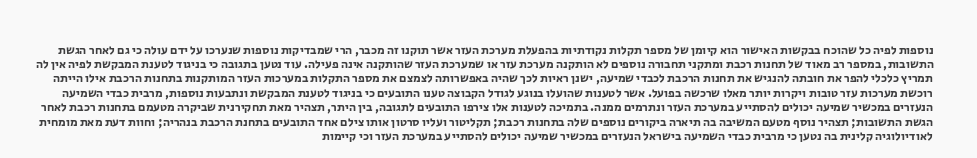נוספות לפיה כל שהוכח בבקשות האישור הוא קיומן של מספר תקלות נקודתיות בהפעלת מערכת העזר אשר תוקנו זה מכבר, הרי שמבדיקות נוספות שנערכו על ידם עולה כי גם לאחר הגשת התשובות, במספר רב מאוד של תחנות רכבת ומתקני תחבורה נוספים לא הותקנה מערכת עזר או שמערכת העזר שהותקנה אינה פעילה. עוד נטען בתגובה כי בניגוד לטענת המבקשת לפיה אין לה תמריץ כלכלי להפר את חובתה להנגיש את תחנות הרכבת לכבדי שמיעה, ישנן ראיות לכך שהיה באפשרותה לצמצם את מספר התקלות במערכות העזר המותקנות בתחנות הרכבת אילו הייתה רוכשת מערכות עזר טובות ויקרות יותר מאלו שרכשה בפועל. אשר לטענות שהועלו בנוגע לגודל הקבוצה טענו התובעים כי בניגוד לטענת המבקשת ונתבעות נוספות, מרבית כבדי השמיעה הנעזרים במכשיר שמיעה יכולים להסתייע במערכת העזר ונתרמים ממנה. בתמיכה לטענות אלו צירפו התובעים לתגובה, בין היתר, תצהיר מאת תחקירנית שביקרה מטעמם בתחנות רכבת לאחר הגשת התשובות; תצהיר נוסף מטעם המשיבה בה תיארה ביקורים נוספים שלה בתחנות רכבת; תקליטור ועליו סרטון אותו צילם אחד התובעים בתחנת הרכבת בנהריה; וחוות דעת מאת מומחית לאודיולוגיה קלינית בה נטען כי מרבית כבדי השמיעה בישראל הנעזרים במכשיר שמיעה יכולים להסתייע במערכת העזר וכי קיימות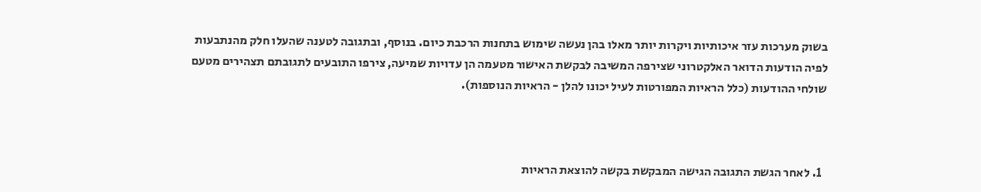בשוק מערכות עזר איכותיות ויקרות יותר מאלו בהן נעשה שימוש בתחנות הרכבת כיום. בנוסף, ובתגובה לטענה שהעלו חלק מהנתבעות לפיה הודעות הדואר האלקטרוני שצירפה המשיבה לבקשת האישור מטעמה הן עדויות שמיעה, צירפו התובעים לתגובתם תצהירים מטעם שולחי ההודעות (כלל הראיות המפורטות לעיל יכונו להלן - הראיות הנוספות).



  1. לאחר הגשת התגובה הגישה המבקשת בקשה להוצאת הראיות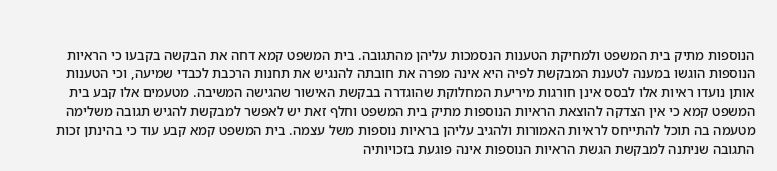הנוספות מתיק בית המשפט ולמחיקת הטענות הנסמכות עליהן מהתגובה. בית המשפט קמא דחה את הבקשה בקבעו כי הראיות הנוספות הוגשו במענה לטענת המבקשת לפיה היא אינה מפרה את חובתה להנגיש את תחנות הרכבת לכבדי שמיעה, וכי הטענות אותן נועדו ראיות אלו לבסס אינן חורגות מיריעת המחלוקת שהוגדרה בבקשת האישור שהגישה המשיבה. מטעמים אלו קבע בית המשפט קמא כי אין הצדקה להוצאת הראיות הנוספות מתיק בית המשפט וחלף זאת יש לאפשר למבקשת להגיש תגובה משלימה מטעמה בה תוכל להתייחס לראיות האמורות ולהגיב עליהן בראיות נוספות משל עצמה. בית המשפט קמא קבע עוד כי בהינתן זכות התגובה שניתנה למבקשת הגשת הראיות הנוספות אינה פוגעת בזכויותיה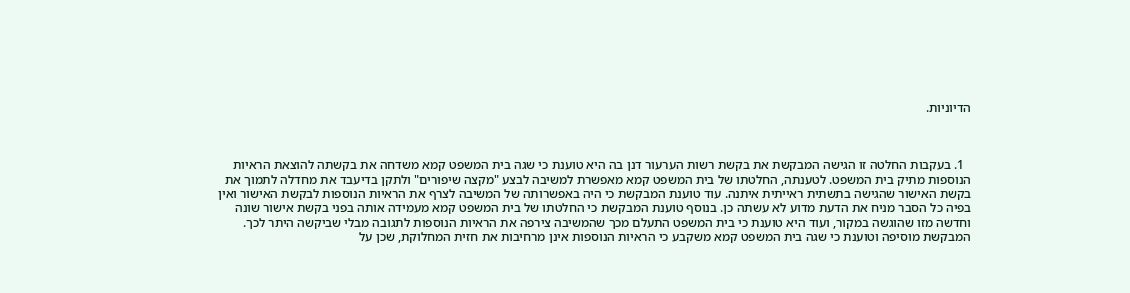הדיוניות.



  1. בעקבות החלטה זו הגישה המבקשת את בקשת רשות הערעור דנן בה היא טוענת כי שגה בית המשפט קמא משדחה את בקשתה להוצאת הראיות הנוספות מתיק בית המשפט. לטענתה, החלטתו של בית המשפט קמא מאפשרת למשיבה לבצע "מקצה שיפורים" ולתקן בדיעבד את מחדלה לתמוך את בקשת האישור שהגישה בתשתית ראייתית איתנה. עוד טוענת המבקשת כי היה באפשרותה של המשיבה לצרף את הראיות הנוספות לבקשת האישור ואין בפיה כל הסבר מניח את הדעת מדוע לא עשתה כן. בנוסף טוענת המבקשת כי החלטתו של בית המשפט קמא מעמידה אותה בפני בקשת אישור שונה וחדשה מזו שהוגשה במקור, ועוד היא טוענת כי בית המשפט התעלם מכך שהמשיבה צירפה את הראיות הנוספות לתגובה מבלי שביקשה היתר לכך. המבקשת מוסיפה וטוענת כי שגה בית המשפט קמא משקבע כי הראיות הנוספות אינן מרחיבות את חזית המחלוקת, שכן על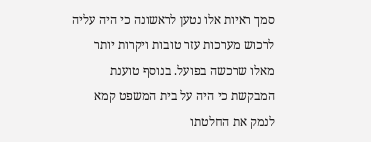סמך ראיות אלו נטען לראשונה כי היה עליה לרכוש מערכות עזר טובות ויקרות יותר מאלו שרכשה בפועל. בנוסף טוענת המבקשת כי היה על בית המשפט קמא לנמק את החלטתו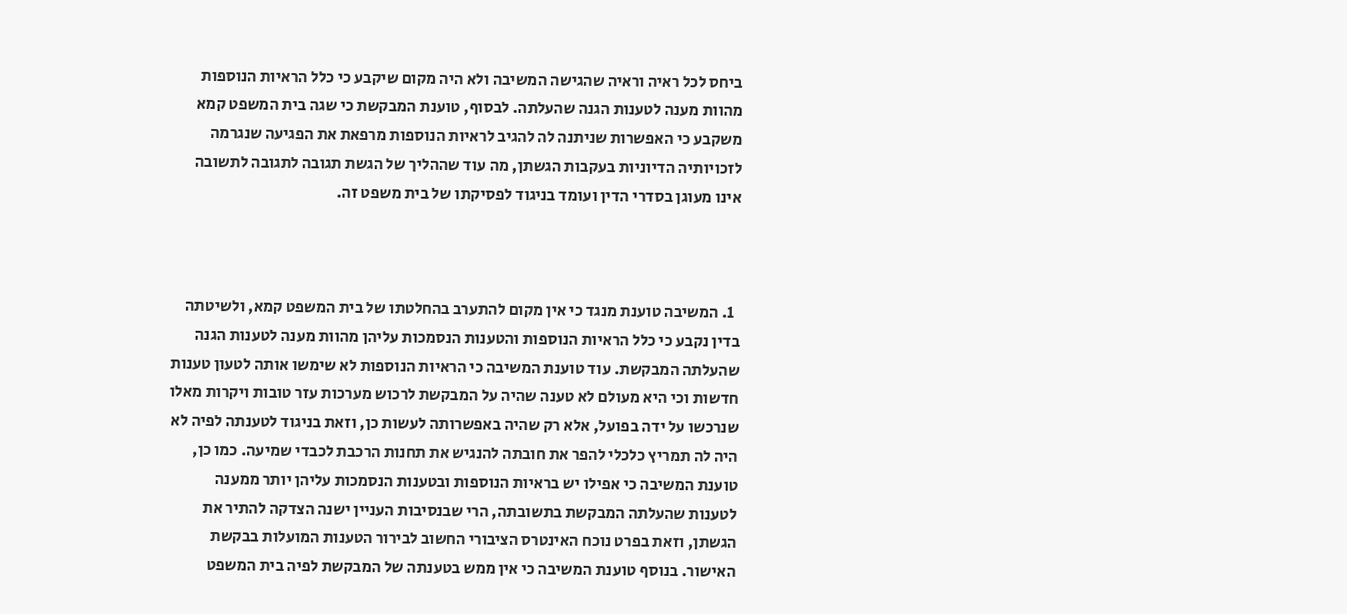ביחס לכל ראיה וראיה שהגישה המשיבה ולא היה מקום שיקבע כי כלל הראיות הנוספות מהוות מענה לטענות הגנה שהעלתה. לבסוף, טוענת המבקשת כי שגה בית המשפט קמא משקבע כי האפשרות שניתנה לה להגיב לראיות הנוספות מרפאת את הפגיעה שנגרמה לזכויותיה הדיוניות בעקבות הגשתן, מה עוד שההליך של הגשת תגובה לתגובה לתשובה אינו מעוגן בסדרי הדין ועומד בניגוד לפסיקתו של בית משפט זה.



  1. המשיבה טוענת מנגד כי אין מקום להתערב בהחלטתו של בית המשפט קמא, ולשיטתה בדין נקבע כי כלל הראיות הנוספות והטענות הנסמכות עליהן מהוות מענה לטענות הגנה שהעלתה המבקשת. עוד טוענת המשיבה כי הראיות הנוספות לא שימשו אותה לטעון טענות חדשות וכי היא מעולם לא טענה שהיה על המבקשת לרכוש מערכות עזר טובות ויקרות מאלו שנרכשו על ידה בפועל, אלא רק שהיה באפשרותה לעשות כן, וזאת בניגוד לטענתה לפיה לא היה לה תמריץ כלכלי להפר את חובתה להנגיש את תחנות הרכבת לכבדי שמיעה. כמו כן, טוענת המשיבה כי אפילו יש בראיות הנוספות ובטענות הנסמכות עליהן יותר ממענה לטענות שהעלתה המבקשת בתשובתה, הרי שבנסיבות העניין ישנה הצדקה להתיר את הגשתן, וזאת בפרט נוכח האינטרס הציבורי החשוב לבירור הטענות המועלות בבקשת האישור. בנוסף טוענת המשיבה כי אין ממש בטענתה של המבקשת לפיה בית המשפט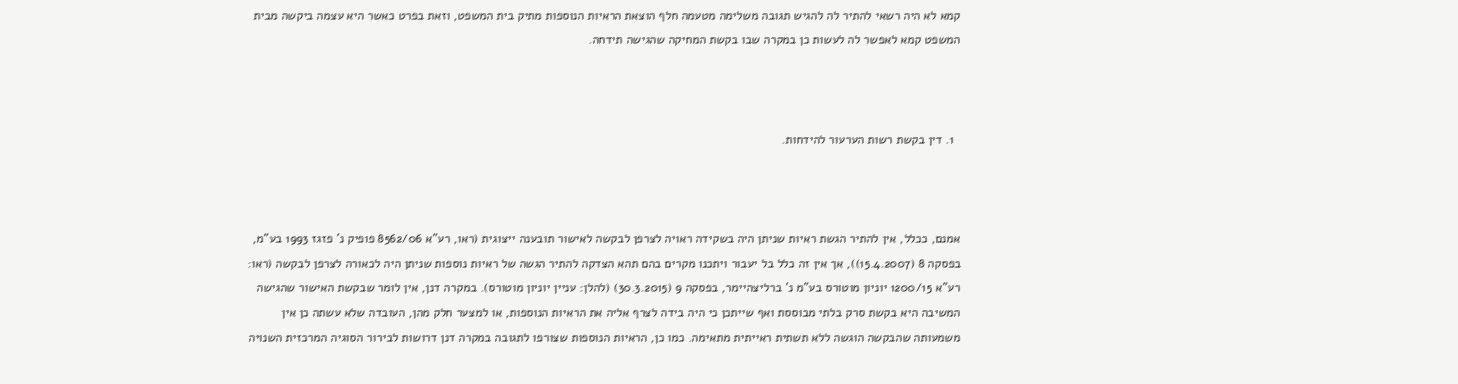קמא לא היה רשאי להתיר לה להגיש תגובה משלימה מטעמה חלף הוצאת הראיות הנוספות מתיק בית המשפט, וזאת בפרט כאשר היא עצמה ביקשה מבית המשפט קמא לאפשר לה לעשות כן במקרה שבו בקשת המחיקה שהגישה תידחה.



  1. דין בקשת רשות הערעור להידחות.



אמנם, ככלל, אין להתיר הגשת ראיות שניתן היה בשקידה ראויה לצרפן לבקשה לאישור תובענה ייצוגית (ראו, רע"א 8562/06 פופיק נ' פזגז 1993 בע"מ, בפסקה 8 (15.4.2007)), אך אין זה כלל בל יעבור ויתכנו מקרים בהם תהא הצדקה להתיר הגשה של ראיות נוספות שניתן היה לכאורה לצרפן לבקשה (ראו: רע"א 1200/15 יוניון מוטורס בע"מ נ' ברליצהיימר, בפסקה 9 (30.3.2015) (להלן: עניין יוניון מוטורס). במקרה דנן, אין לומר שבקשת האישור שהגישה המשיבה היא בקשת סרק בלתי מבוססת ואף שייתכן כי היה בידה לצרף אליה את הראיות הנוספות, או למצער חלק מהן, העובדה שלא עשתה כן אין משמעותה שהבקשה הוגשה ללא תשתית ראייתית מתאימה. כמו כן, הראיות הנוספות שצורפו לתגובה במקרה דנן דרושות לבירור הסוגיה המרכזית השנויה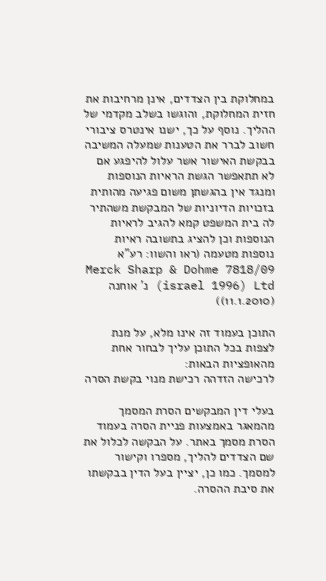במחלוקת בין הצדדים, אינן מרחיבות את חזית המחלוקת, והוגשו בשלב מקדמי של ההליך. נוסף על כך, ישנו אינטרס ציבורי חשוב לברר את הטענות שמעלה המשיבה בבקשת האישור אשר עלול להיפגע אם לא תתאפשר הגשת הראיות הנוספות ומנגד אין בהגשתן משום פגיעה מהותית בזכויות הדיוניות של המבקשת משהתיר לה בית המשפט קמא להגיב לראיות הנוספות וכן להציג בתשובה ראיות נוספות מטעמה (ראו והשוו: רע"א 7818/09 Merck Sharp & Dohme (israel 1996) Ltd נ' אוחנה (11.1.2010))

התוכן בעמוד זה אינו מלא, על מנת לצפות בכל התוכן עליך לבחור אחת מהאופציות הבאות:
לרכישה הזדהה רכישת מנוי בקשת הסרה

בעלי דין המבקשים הסרת המסמך מהמאגר באמצעות פניית הסרה בעמוד הסרת מסמך באתר. על הבקשה לכלול את שם הצדדים להליך, מספרו וקישור למסמך. כמו כן, יציין בעל הדין בבקשתו את סיבת ההסרה.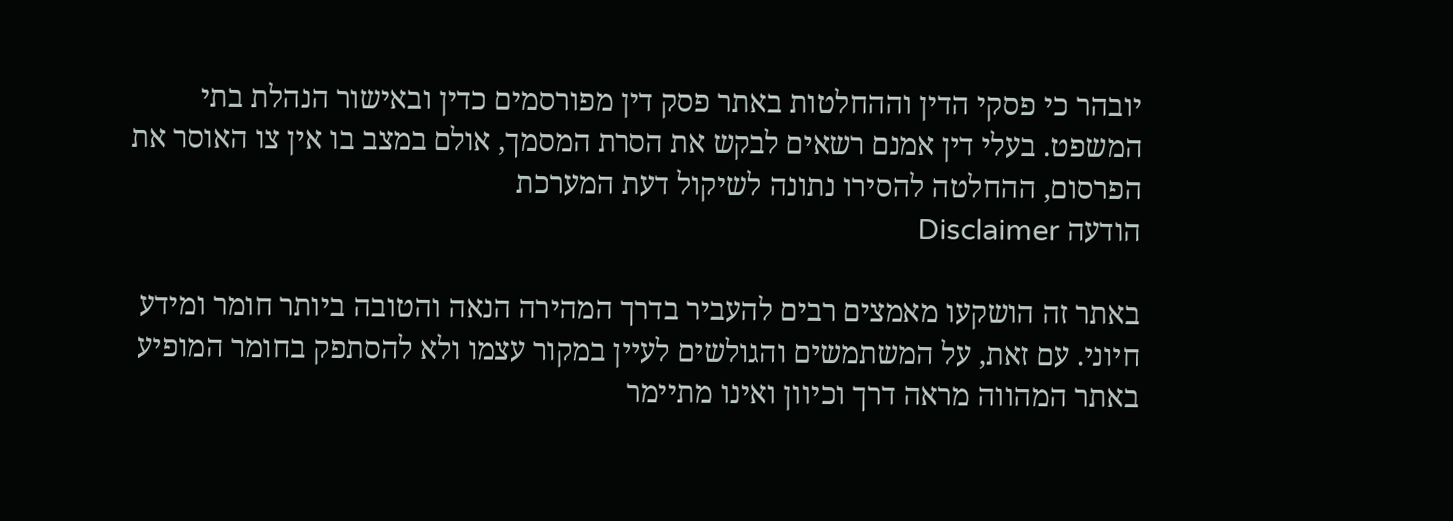יובהר כי פסקי הדין וההחלטות באתר פסק דין מפורסמים כדין ובאישור הנהלת בתי המשפט. בעלי דין אמנם רשאים לבקש את הסרת המסמך, אולם במצב בו אין צו האוסר את הפרסום, ההחלטה להסירו נתונה לשיקול דעת המערכת
הודעה Disclaimer

באתר זה הושקעו מאמצים רבים להעביר בדרך המהירה הנאה והטובה ביותר חומר ומידע חיוני. עם זאת, על המשתמשים והגולשים לעיין במקור עצמו ולא להסתפק בחומר המופיע באתר המהווה מראה דרך וכיוון ואינו מתיימר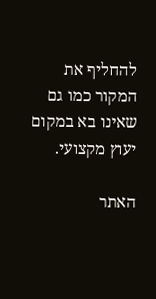להחליף את המקור כמו גם שאינו בא במקום יעוץ מקצועי.

האתר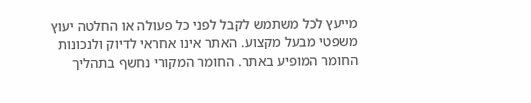מייעץ לכל משתמש לקבל לפני כל פעולה או החלטה יעוץ משפטי מבעל מקצוע. האתר אינו אחראי לדיוק ולנכונות החומר המופיע באתר. החומר המקורי נחשף בתהליך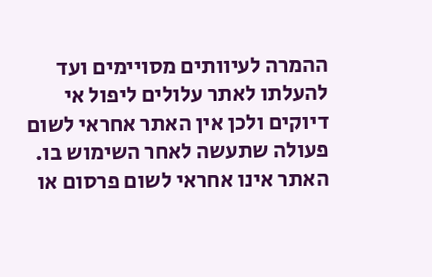ההמרה לעיוותים מסויימים ועד להעלתו לאתר עלולים ליפול אי דיוקים ולכן אין האתר אחראי לשום פעולה שתעשה לאחר השימוש בו. האתר אינו אחראי לשום פרסום או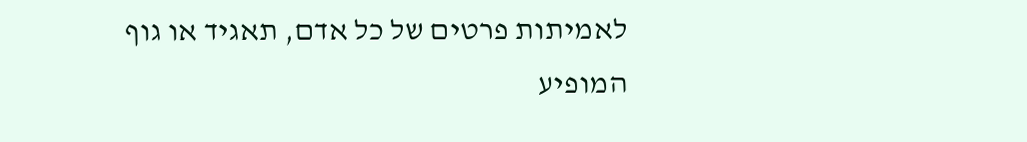לאמיתות פרטים של כל אדם, תאגיד או גוף המופיע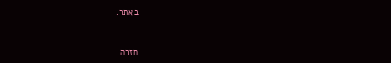באתר.


חזרה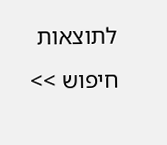לתוצאות חיפוש >>